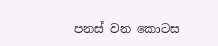පනස් වන කොටස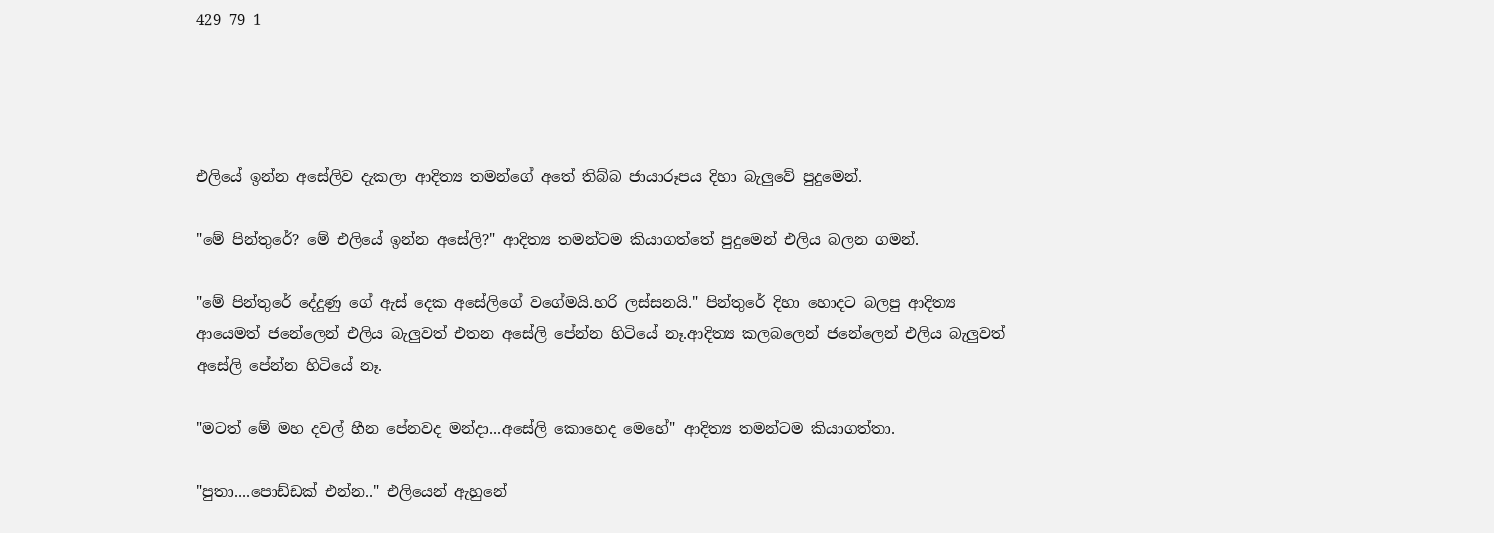429 79 1




එලියේ ඉන්න අසේලිව දැකලා ආදිත්‍ය තමන්ගේ අතේ තිබ්බ ජායාරූපය දිහා බැලුවේ පුදුමෙන්.

"මේ පින්තුරේ? මේ එලියේ ඉන්න අසේලි?" ආදිත්‍ය තමන්ටම කියාගත්තේ පුදුමෙන් එලිය බලන ගමන්.

"මේ පින්තුරේ දේදුණු ගේ ඇස් දෙක අසේලිගේ වගේමයි.හරි ලස්සනයි." පින්තුරේ දිහා හොදට බලපු ආදිත්‍ය ආයෙමත් ජනේලෙන් එලිය බැලුවත් එතන අසේලි පේන්න හිටියේ නෑ.ආදිත්‍ය කලබලෙන් ජනේලෙන් එලිය බැලුවත් අසේලි පේන්න හිටියේ නෑ.

"මටත් මේ මහ දවල් හීන පේනවද මන්දා...අසේලි කොහෙද මෙහේ" ආදිත්‍ය තමන්ටම කියාගත්තා.

"පුතා....පොඩ්ඩක් එන්න.." එලියෙන් ඇහුනේ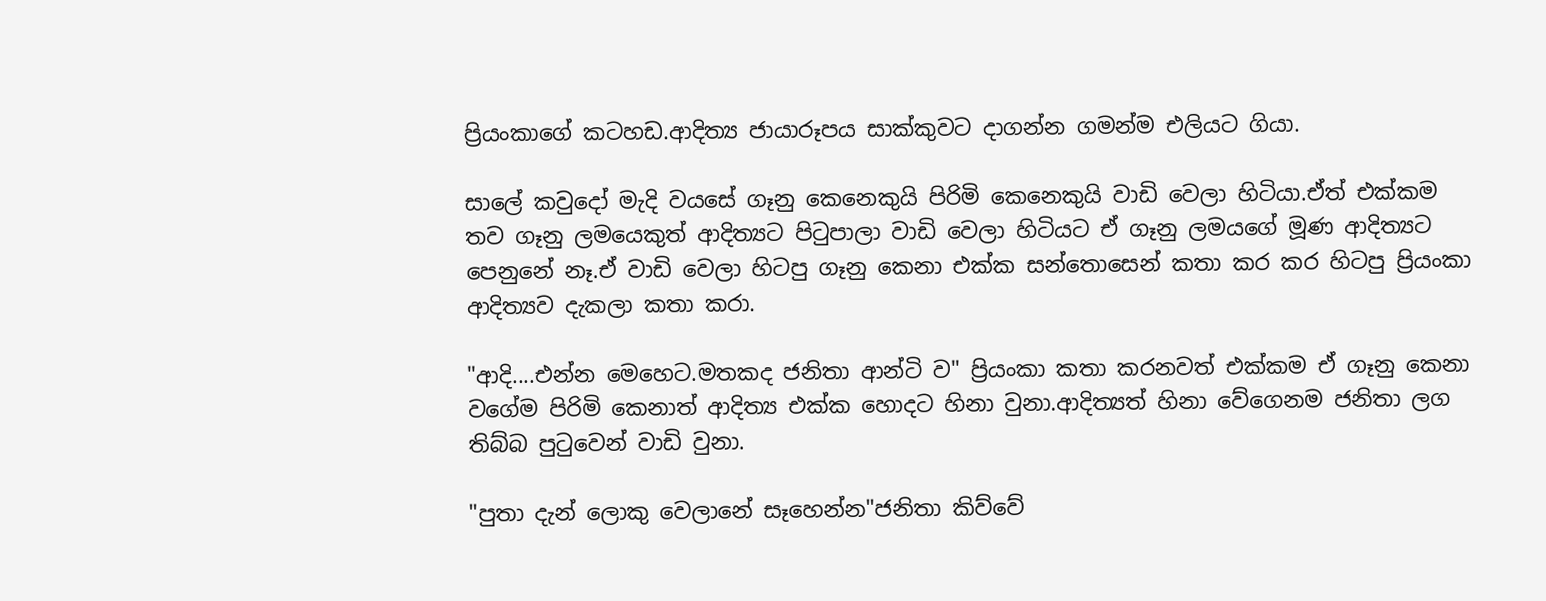ප්‍රියංකාගේ කටහඩ.ආදිත්‍ය ජායාරූපය සාක්කුවට දාගන්න ගමන්ම එලියට ගියා.

සාලේ කවුදෝ මැදි වයසේ ගෑනු කෙනෙකුයි පිරිමි කෙනෙකුයි වාඩි වෙලා හිටියා.ඒත් එක්කම තව ගෑනු ලමයෙකුත් ආදිත්‍යට පිටුපාලා වාඩි වෙලා හිටියට ඒ ගෑනු ලමයගේ මූණ ආදිත්‍යට පෙනුනේ නෑ.ඒ වාඩි වෙලා හිටපු ගෑනු කෙනා එක්ක සන්තොසෙන් කතා කර කර හිටපු ප්‍රියංකා ආදිත්‍යව දැකලා කතා කරා.

"ආදි....එන්න මෙහෙට.මතකද ජනිතා ආන්ටි ව" ප්‍රියංකා කතා කරනවත් එක්කම ඒ ගෑනු කෙනා වගේම පිරිමි කෙනාත් ආදිත්‍ය එක්ක හොදට හිනා වුනා.ආදිත්‍යත් හිනා වේගෙනම ජනිතා ලග තිබ්බ පුටුවෙන් වාඩි වුනා.

"පුතා දැන් ලොකු වෙලානේ සෑහෙන්න"ජනිතා කිව්වේ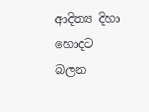ආදිත්‍ය දිහා හොදට බලන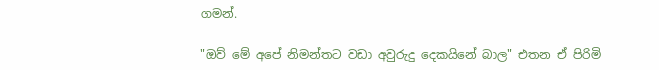ගමන්.

"ඔව් මේ අපේ නිමන්තට වඩා අවුරුදු දෙකයිනේ බාල" එතන ඒ පිරිමි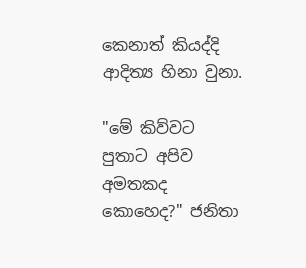කෙනාත් කියද්දි ආදිත්‍ය හිනා වුනා.

"මේ කිව්වට පුතාට අපිව අමතකද කොහෙද?" ජනිතා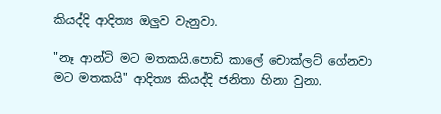කියද්දි ආදිත්‍ය ඔලුව වැනුවා.

"නෑ ආන්ටි මට මතකයි.පොඩි කාලේ චොක්ලට් ගේනවා මට මතකයි" ආදිත්‍ය කියද්දි ජනිතා හිනා වුනා.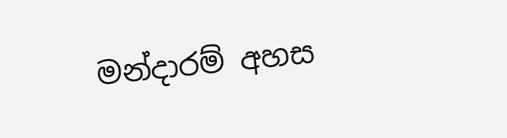මන්දාරම් අහස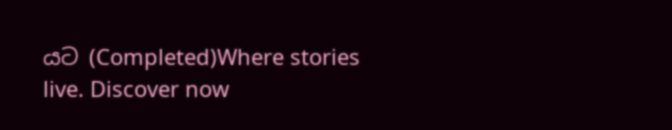යට (Completed)Where stories live. Discover now